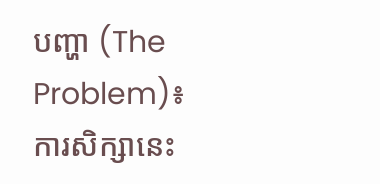បញ្ហា (The Problem)៖ ការសិក្សានេះ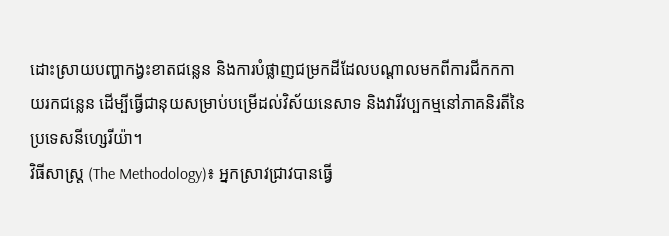ដោះស្រាយបញ្ហាកង្វះខាតជន្លេន និងការបំផ្លាញជម្រកដីដែលបណ្តាលមកពីការជីកកកាយរកជន្លេន ដើម្បីធ្វើជានុយសម្រាប់បម្រើដល់វិស័យនេសាទ និងវារីវប្បកម្មនៅភាគនិរតីនៃប្រទេសនីហ្សេរីយ៉ា។
វិធីសាស្ត្រ (The Methodology)៖ អ្នកស្រាវជ្រាវបានធ្វើ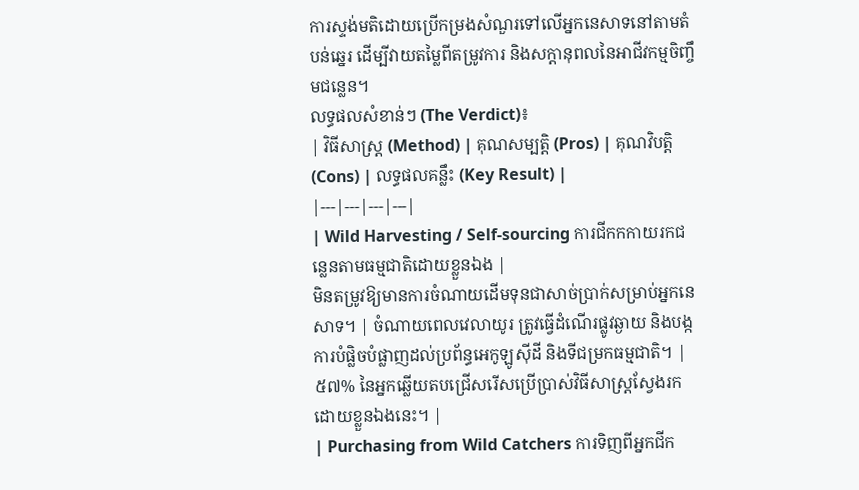ការស្ទង់មតិដោយប្រើកម្រងសំណួរទៅលើអ្នកនេសាទនៅតាមតំបន់ឆ្នេរ ដើម្បីវាយតម្លៃពីតម្រូវការ និងសក្តានុពលនៃអាជីវកម្មចិញ្ចឹមជន្លេន។
លទ្ធផលសំខាន់ៗ (The Verdict)៖
| វិធីសាស្ត្រ (Method) | គុណសម្បត្តិ (Pros) | គុណវិបត្តិ (Cons) | លទ្ធផលគន្លឹះ (Key Result) |
|---|---|---|---|
| Wild Harvesting / Self-sourcing ការជីកកកាយរកជន្លេនតាមធម្មជាតិដោយខ្លួនឯង |
មិនតម្រូវឱ្យមានការចំណាយដើមទុនជាសាច់ប្រាក់សម្រាប់អ្នកនេសាទ។ | ចំណាយពេលវេលាយូរ ត្រូវធ្វើដំណើរផ្លូវឆ្ងាយ និងបង្កការបំផ្លិចបំផ្លាញដល់ប្រព័ន្ធអេកូឡូស៊ីដី និងទីជម្រកធម្មជាតិ។ | ៥៧% នៃអ្នកឆ្លើយតបជ្រើសរើសប្រើប្រាស់វិធីសាស្ត្រស្វែងរកដោយខ្លួនឯងនេះ។ |
| Purchasing from Wild Catchers ការទិញពីអ្នកជីក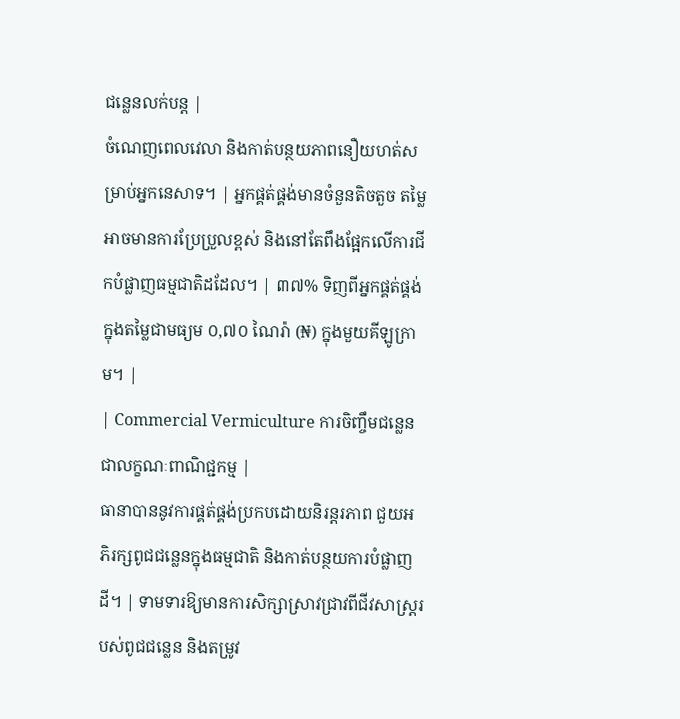ជន្លេនលក់បន្ត |
ចំណេញពេលវេលា និងកាត់បន្ថយភាពនឿយហត់សម្រាប់អ្នកនេសាទ។ | អ្នកផ្គត់ផ្គង់មានចំនួនតិចតួច តម្លៃអាចមានការប្រែប្រួលខ្ពស់ និងនៅតែពឹងផ្អែកលើការជីកបំផ្លាញធម្មជាតិដដែល។ | ៣៧% ទិញពីអ្នកផ្គត់ផ្គង់ ក្នុងតម្លៃជាមធ្យម ០,៧០ ណៃរ៉ា (₦) ក្នុងមួយគីឡូក្រាម។ |
| Commercial Vermiculture ការចិញ្ចឹមជន្លេនជាលក្ខណៈពាណិជ្ជកម្ម |
ធានាបាននូវការផ្គត់ផ្គង់ប្រកបដោយនិរន្តរភាព ជួយអភិរក្សពូជជន្លេនក្នុងធម្មជាតិ និងកាត់បន្ថយការបំផ្លាញដី។ | ទាមទារឱ្យមានការសិក្សាស្រាវជ្រាវពីជីវសាស្ត្ររបស់ពូជជន្លេន និងតម្រូវ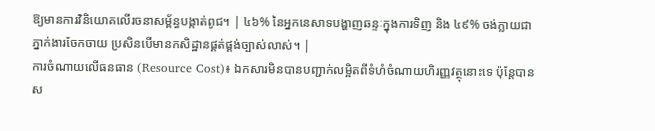ឱ្យមានការវិនិយោគលើរចនាសម្ព័ន្ធបង្កាត់ពូជ។ | ៤៦% នៃអ្នកនេសាទបង្ហាញឆន្ទៈក្នុងការទិញ និង ៤៩% ចង់ក្លាយជាភ្នាក់ងារចែកចាយ ប្រសិនបើមានកសិដ្ឋានផ្គត់ផ្គង់ច្បាស់លាស់។ |
ការចំណាយលើធនធាន (Resource Cost)៖ ឯកសារមិនបានបញ្ជាក់លម្អិតពីទំហំចំណាយហិរញ្ញវត្ថុនោះទេ ប៉ុន្តែបានស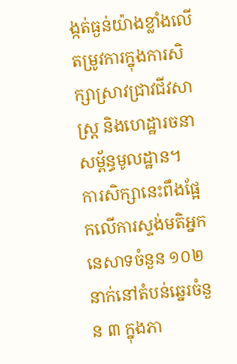ង្កត់ធ្ងន់យ៉ាងខ្លាំងលើតម្រូវការក្នុងការសិក្សាស្រាវជ្រាវជីវសាស្ត្រ និងហេដ្ឋារចនាសម្ព័ន្ធមូលដ្ឋាន។
ការសិក្សានេះពឹងផ្អែកលើការស្ទង់មតិអ្នកនេសាទចំនួន ១០២ នាក់នៅតំបន់ឆ្នេរចំនួន ៣ ក្នុងភា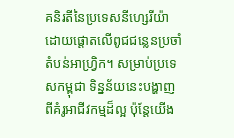គនិរតីនៃប្រទេសនីហ្សេរីយ៉ា ដោយផ្តោតលើពូជជន្លេនប្រចាំតំបន់អាហ្វ្រិក។ សម្រាប់ប្រទេសកម្ពុជា ទិន្នន័យនេះបង្ហាញពីគំរូអាជីវកម្មដ៏ល្អ ប៉ុន្តែយើង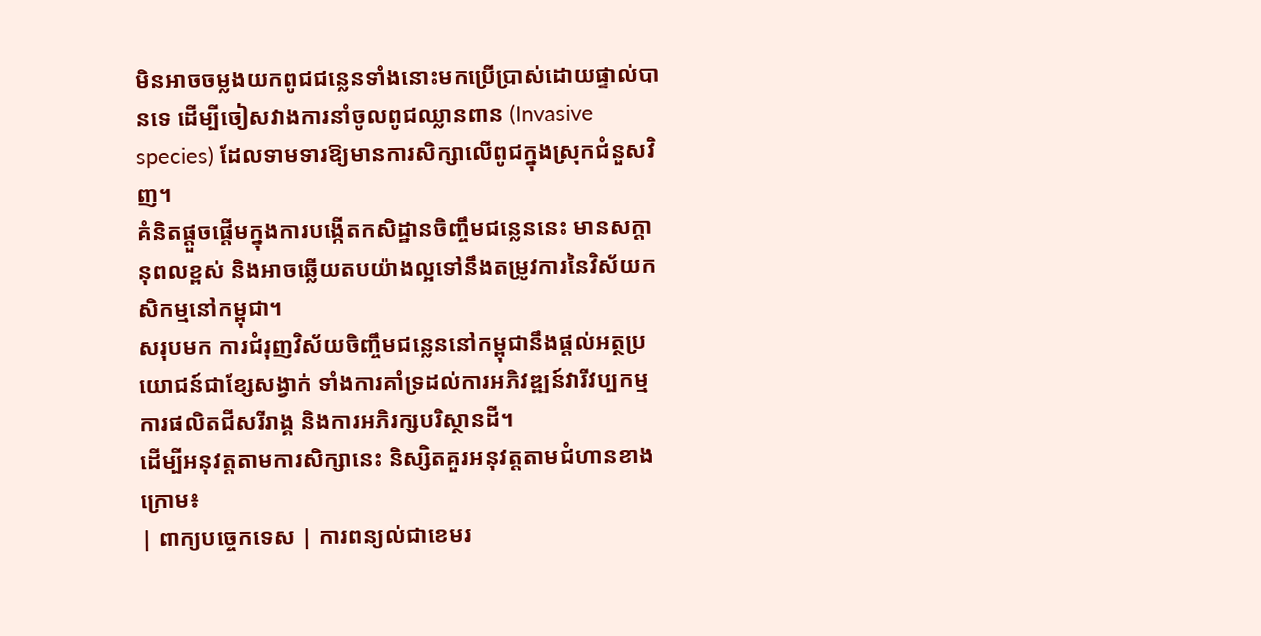មិនអាចចម្លងយកពូជជន្លេនទាំងនោះមកប្រើប្រាស់ដោយផ្ទាល់បានទេ ដើម្បីចៀសវាងការនាំចូលពូជឈ្លានពាន (Invasive species) ដែលទាមទារឱ្យមានការសិក្សាលើពូជក្នុងស្រុកជំនួសវិញ។
គំនិតផ្តួចផ្តើមក្នុងការបង្កើតកសិដ្ឋានចិញ្ចឹមជន្លេននេះ មានសក្តានុពលខ្ពស់ និងអាចឆ្លើយតបយ៉ាងល្អទៅនឹងតម្រូវការនៃវិស័យកសិកម្មនៅកម្ពុជា។
សរុបមក ការជំរុញវិស័យចិញ្ចឹមជន្លេននៅកម្ពុជានឹងផ្តល់អត្ថប្រយោជន៍ជាខ្សែសង្វាក់ ទាំងការគាំទ្រដល់ការអភិវឌ្ឍន៍វារីវប្បកម្ម ការផលិតជីសរីរាង្គ និងការអភិរក្សបរិស្ថានដី។
ដើម្បីអនុវត្តតាមការសិក្សានេះ និស្សិតគួរអនុវត្តតាមជំហានខាងក្រោម៖
| ពាក្យបច្ចេកទេស | ការពន្យល់ជាខេមរ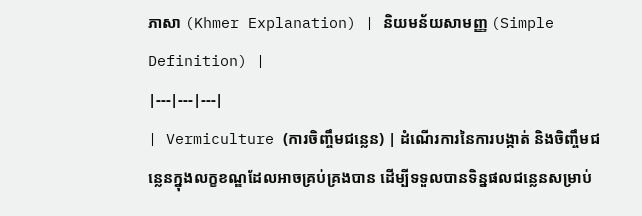ភាសា (Khmer Explanation) | និយមន័យសាមញ្ញ (Simple Definition) |
|---|---|---|
| Vermiculture (ការចិញ្ចឹមជន្លេន) | ដំណើរការនៃការបង្កាត់ និងចិញ្ចឹមជន្លេនក្នុងលក្ខខណ្ឌដែលអាចគ្រប់គ្រងបាន ដើម្បីទទួលបានទិន្នផលជន្លេនសម្រាប់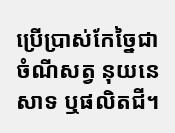ប្រើប្រាស់កែច្នៃជាចំណីសត្វ នុយនេសាទ ឬផលិតជី។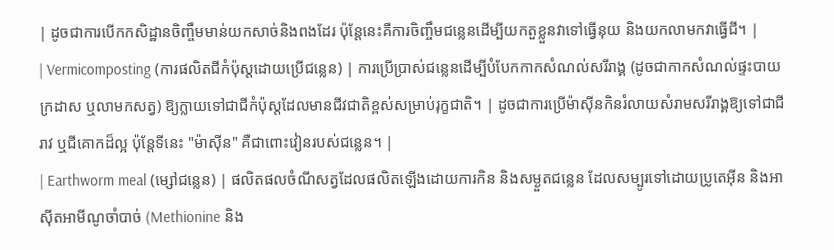| ដូចជាការបើកកសិដ្ឋានចិញ្ចឹមមាន់យកសាច់និងពងដែរ ប៉ុន្តែនេះគឺការចិញ្ចឹមជន្លេនដើម្បីយកតួខ្លួនវាទៅធ្វើនុយ និងយកលាមកវាធ្វើជី។ |
| Vermicomposting (ការផលិតជីកំប៉ុស្តដោយប្រើជន្លេន) | ការប្រើប្រាស់ជន្លេនដើម្បីបំបែកកាកសំណល់សរីរាង្គ (ដូចជាកាកសំណល់ផ្ទះបាយ ក្រដាស ឬលាមកសត្វ) ឱ្យក្លាយទៅជាជីកំប៉ុស្តដែលមានជីវជាតិខ្ពស់សម្រាប់រុក្ខជាតិ។ | ដូចជាការប្រើម៉ាស៊ីនកិនរំលាយសំរាមសរីរាង្គឱ្យទៅជាជីរាវ ឬជីគោកដ៏ល្អ ប៉ុន្តែទីនេះ "ម៉ាស៊ីន" គឺជាពោះវៀនរបស់ជន្លេន។ |
| Earthworm meal (ម្សៅជន្លេន) | ផលិតផលចំណីសត្វដែលផលិតឡើងដោយការកិន និងសម្ងួតជន្លេន ដែលសម្បូរទៅដោយប្រូតេអ៊ីន និងអាស៊ីតអាមីណូចាំបាច់ (Methionine និង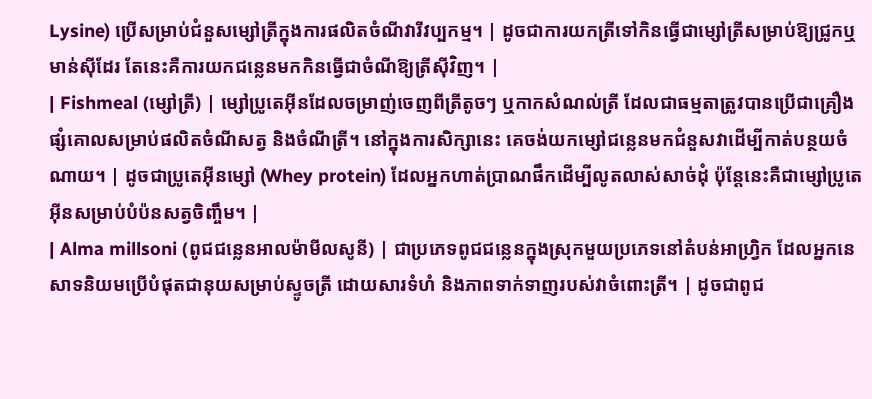Lysine) ប្រើសម្រាប់ជំនួសម្សៅត្រីក្នុងការផលិតចំណីវារីវប្បកម្ម។ | ដូចជាការយកត្រីទៅកិនធ្វើជាម្សៅត្រីសម្រាប់ឱ្យជ្រូកឬមាន់ស៊ីដែរ តែនេះគឺការយកជន្លេនមកកិនធ្វើជាចំណីឱ្យត្រីស៊ីវិញ។ |
| Fishmeal (ម្សៅត្រី) | ម្សៅប្រូតេអ៊ីនដែលចម្រាញ់ចេញពីត្រីតូចៗ ឬកាកសំណល់ត្រី ដែលជាធម្មតាត្រូវបានប្រើជាគ្រឿងផ្សំគោលសម្រាប់ផលិតចំណីសត្វ និងចំណីត្រី។ នៅក្នុងការសិក្សានេះ គេចង់យកម្សៅជន្លេនមកជំនួសវាដើម្បីកាត់បន្ថយចំណាយ។ | ដូចជាប្រូតេអ៊ីនម្សៅ (Whey protein) ដែលអ្នកហាត់ប្រាណផឹកដើម្បីលូតលាស់សាច់ដុំ ប៉ុន្តែនេះគឺជាម្សៅប្រូតេអ៊ីនសម្រាប់បំប៉នសត្វចិញ្ចឹម។ |
| Alma millsoni (ពូជជន្លេនអាលម៉ាមីលសូនី) | ជាប្រភេទពូជជន្លេនក្នុងស្រុកមួយប្រភេទនៅតំបន់អាហ្វ្រិក ដែលអ្នកនេសាទនិយមប្រើបំផុតជានុយសម្រាប់ស្ទូចត្រី ដោយសារទំហំ និងភាពទាក់ទាញរបស់វាចំពោះត្រី។ | ដូចជាពូជ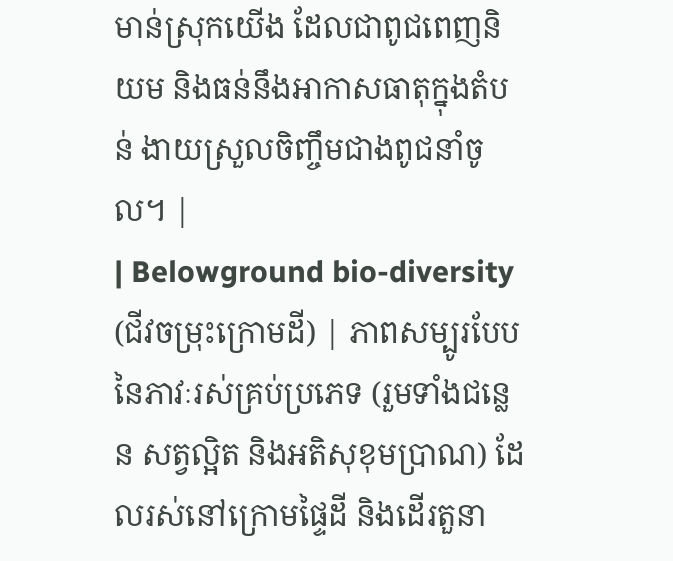មាន់ស្រុកយើង ដែលជាពូជពេញនិយម និងធន់នឹងអាកាសធាតុក្នុងតំបន់ ងាយស្រួលចិញ្ចឹមជាងពូជនាំចូល។ |
| Belowground bio-diversity (ជីវចម្រុះក្រោមដី) | ភាពសម្បូរបែបនៃភាវៈរស់គ្រប់ប្រភេទ (រួមទាំងជន្លេន សត្វល្អិត និងអតិសុខុមប្រាណ) ដែលរស់នៅក្រោមផ្ទៃដី និងដើរតួនា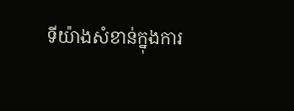ទីយ៉ាងសំខាន់ក្នុងការ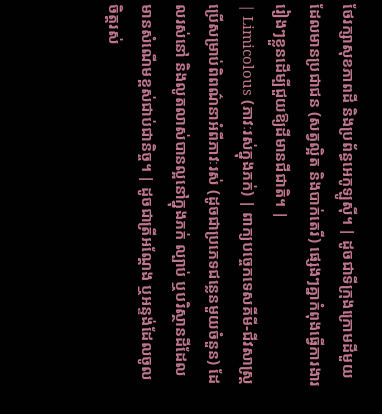ថែរក្សាសុខភាពដី និងប្រព័ន្ធអេកូឡូស៊ី។ | ដូចជាទីក្រុងក្រោមដីមួយដែលមានប្រជាជន (សត្វល្អិត និងបាក់តេរី) ផ្សេងៗគ្នាកំពុងធ្វើការងាររៀងៗខ្លួនដើម្បីជួយឱ្យដីមានជីជាតិ។ |
| Limicolous (ភាវៈរស់ក្នុងភក់) | ពាក្យបច្ចេកទេសគីមី-ជីវសាស្ត្រប្រើសម្រាប់ពិពណ៌នាអំពីភាវៈរស់ (ដូចជាប្រភេទជន្លេនមួយចំនួន) ដែលរស់នៅ និងលូតលាស់បានល្អនៅក្នុងភក់ ល្បាប់ ឬបរិស្ថានដីដែលមានសំណើមខ្ពស់ជាប់ជានិច្ច។ | ដូចជាត្រីអណ្តែង ឬអន្ទង់ដែលចូលចិត្តរស់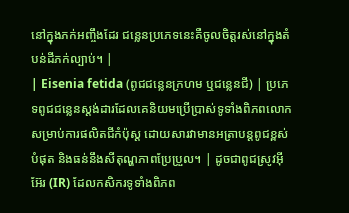នៅក្នុងភក់អញ្ចឹងដែរ ជន្លេនប្រភេទនេះគឺចូលចិត្តរស់នៅក្នុងតំបន់ដីភក់ល្បាប់។ |
| Eisenia fetida (ពូជជន្លេនក្រហម ឬជន្លេនជី) | ប្រភេទពូជជន្លេនស្តង់ដារដែលគេនិយមប្រើប្រាស់ទូទាំងពិភពលោកសម្រាប់ការផលិតជីកំប៉ុស្ត ដោយសារវាមានអត្រាបន្តពូជខ្ពស់បំផុត និងធន់នឹងសីតុណ្ហភាពប្រែប្រួល។ | ដូចជាពូជស្រូវអ៊ីអ៊ែរ (IR) ដែលកសិករទូទាំងពិភព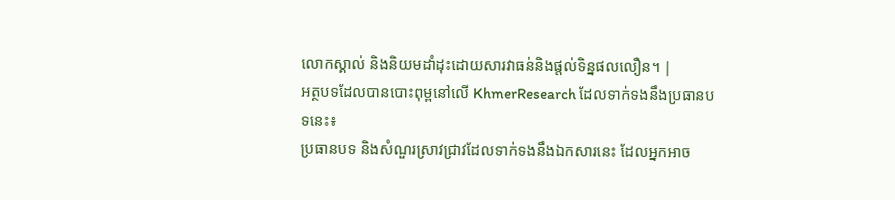លោកស្គាល់ និងនិយមដាំដុះដោយសារវាធន់និងផ្តល់ទិន្នផលលឿន។ |
អត្ថបទដែលបានបោះពុម្ពនៅលើ KhmerResearch ដែលទាក់ទងនឹងប្រធានបទនេះ៖
ប្រធានបទ និងសំណួរស្រាវជ្រាវដែលទាក់ទងនឹងឯកសារនេះ ដែលអ្នកអាច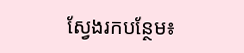ស្វែងរកបន្ថែម៖